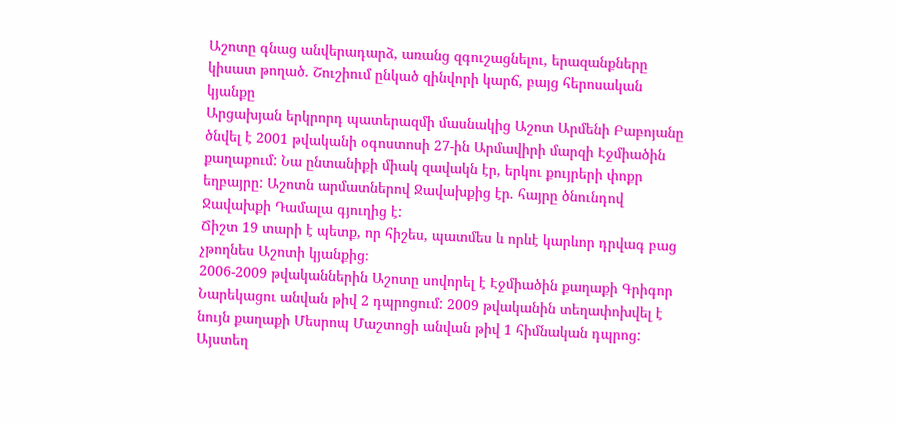Աշոտը գնաց անվերադարձ, առանց զգուշացնելու, երազանքները կիսատ թողած. Շուշիում ընկած զինվորի կարճ, բայց հերոսական կյանքը
Արցախյան երկրորդ պատերազմի մասնակից Աշոտ Արմենի Բաբոյանը ծնվել է 2001 թվականի օգոստոսի 27-ին Արմավիրի մարզի Էջմիածին քաղաքում: Նա ընտանիքի միակ զավակն էր, երկու քույրերի փոքր եղբայրը: Աշոտն արմատներով Ջավախքից էր. հայրը ծնունդով Ջավախքի Դամալա գյուղից է:
Ճիշտ 19 տարի է պետք, որ հիշես, պատմես և որևէ կարևոր դրվագ բաց չթողնես Աշոտի կյանքից։
2006-2009 թվականներին Աշոտը սովորել է Էջմիածին քաղաքի Գրիգոր Նարեկացու անվան թիվ 2 դպրոցում: 2009 թվականին տեղափոխվել է նույն քաղաքի Մեսրոպ Մաշտոցի անվան թիվ 1 հիմնական դպրոց: Այստեղ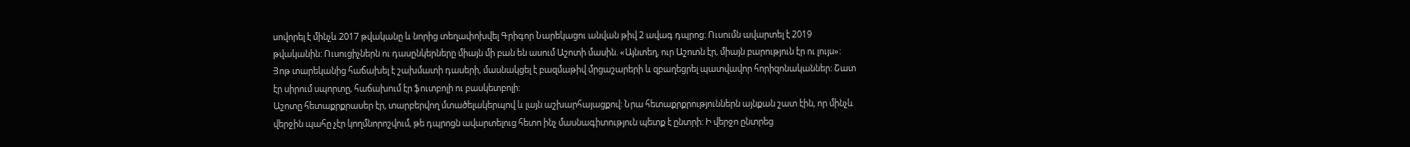սովորել է մինչև 2017 թվականը և նորից տեղափոխվել Գրիգոր Նարեկացու անվան թիվ 2 ավագ դպրոց: Ուսումն ավարտել է 2019 թվականին: Ուսուցիչներն ու դասընկերները միայն մի բան են ասում Աշոտի մասին. «Այնտեղ, ուր Աշոտն էր, միայն բարություն էր ու լույս»:
Յոթ տարեկանից հաճախել է շախմատի դասերի, մասնակցել է բազմաթիվ մրցաշարերի և զբաղեցրել պատվավոր հորիզոնականներ: Շատ էր սիրում սպորտը, հաճախում էր ֆուտբոլի ու բասկետբոլի:
Աշոտը հետաքրքրասեր էր, տարբերվող մտածելակերպով և լայն աշխարհայացքով: Նրա հետաքրքրություններն այնքան շատ էին, որ մինչև վերջին պահը չէր կողմնորոշվում, թե դպրոցն ավարտելուց հետո ինչ մասնագիտություն պետք է ընտրի: Ի վերջո ընտրեց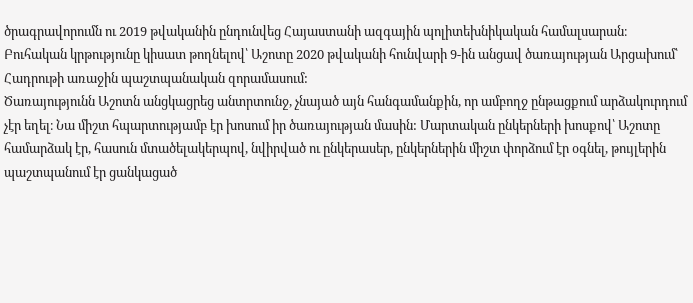ծրագրավորումն ու 2019 թվականին ընդունվեց Հայաստանի ազգային պոլիտեխնիկական համալսարան։
Բուհական կրթությունը կիսատ թողնելով՝ Աշոտը 2020 թվականի հունվարի 9-ին անցավ ծառայության Արցախում՝ Հադրութի առաջին պաշտպանական զորամասում:
Ծառայությունն Աշոտն անցկացրեց անտրտունջ, չնայած այն հանգամանքին, որ ամբողջ ընթացքում արձակուրդում չէր եղել։ Նա միշտ հպարտությամբ էր խոսում իր ծառայության մասին: Մարտական ընկերների խոսքով՝ Աշոտը համարձակ էր, հասուն մտածելակերպով, նվիրված ու ընկերասեր, ընկերներին միշտ փորձում էր օգնել, թույլերին պաշտպանում էր ցանկացած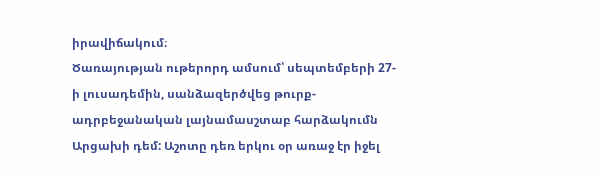իրավիճակում։
Ծառայության ութերորդ ամսում՝ սեպտեմբերի 27-ի լուսադեմին, սանձազերծվեց թուրք-ադրբեջանական լայնամասշտաբ հարձակումն Արցախի դեմ: Աշոտը դեռ երկու օր առաջ էր իջել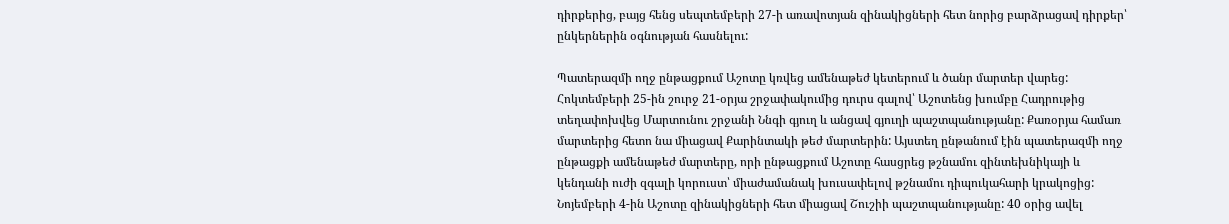դիրքերից, բայց հենց սեպտեմբերի 27-ի առավոտյան զինակիցների հետ նորից բարձրացավ դիրքեր՝ ընկերներին օգնության հասնելու:

Պատերազմի ողջ ընթացքում Աշոտը կռվեց ամենաթեժ կետերում և ծանր մարտեր վարեց: Հոկտեմբերի 25-ին շուրջ 21-օրյա շրջափակումից դուրս գալով՝ Աշոտենց խումբը Հադրութից տեղափոխվեց Մարտունու շրջանի Ննգի գյուղ և անցավ գյուղի պաշտպանությանը: Քառօրյա համառ մարտերից հետո նա միացավ Քարինտակի թեժ մարտերին: Այստեղ ընթանում էին պատերազմի ողջ ընթացքի ամենաթեժ մարտերը, որի ընթացքում Աշոտը հասցրեց թշնամու զինտեխնիկայի և կենդանի ուժի զգալի կորուստ՝ միաժամանակ խուսափելով թշնամու դիպուկահարի կրակոցից:
Նոյեմբերի 4-ին Աշոտը զինակիցների հետ միացավ Շուշիի պաշտպանությանը: 40 օրից ավել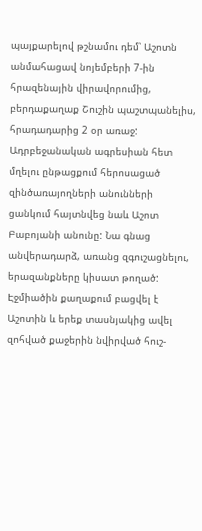պայքարելով թշնամու դեմ՝ Աշոտն անմահացավ նոյեմբերի 7-ին հրազենային վիրավորումից, բերդաքաղաք Շուշին պաշտպանելիս, հրադադարից 2 օր առաջ:
Ադրբեջանական ագրեսիան հետ մղելու ընթացքում հերոսացած զինծառայողների անունների ցանկում հայտնվեց նաև Աշոտ Բաբոյանի անունը: Նա գնաց անվերադարձ, առանց զգուշացնելու, երազանքները կիսատ թողած:
Էջմիածին քաղաքում բացվել է Աշոտին և երեք տասնյակից ավել զոհված քաջերին նվիրված հուշ-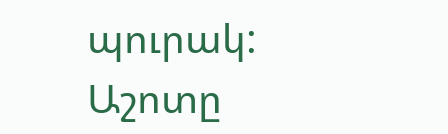պուրակ: Աշոտը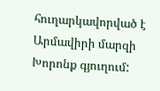հուղարկավորված է Արմավիրի մարզի Խորոնք գյուղում: